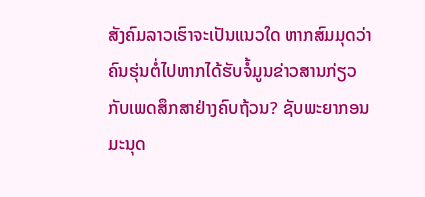ສັງຄົມລາວເຮົາຈະເປັນແນວໃດ ຫາກສົມມຸດວ່າຄົນຮຸ່ນຕໍ່ໄປຫາກໄດ້ຮັບຈໍ້ມູນຂ່າວສານກ່ຽວກັບເພດສຶກສາຢ່າງຄົບຖ້ວນ? ຊັບພະຍາກອນມະນຸດ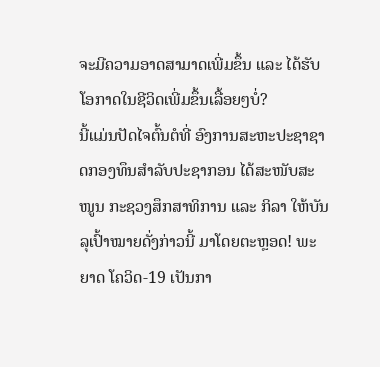ຈະມີຄວາມອາດສາມາດເພີ່ມຂຶ້ນ ແລະ ໄດ້ຮັບໂອກາດໃນຊີວິດເພີ່ມຂຶ້ນເລື້ອຍໆບໍ່?
ນີ້ແມ່ນປັດໄຈຕົ້ນຕໍທີ່ ອົງການສະຫະປະຊາຊາດກອງທຶນສຳລັບປະຊາກອນ ໄດ້ສະໜັບສະໜູນ ກະຊວງສຶກສາທິການ ແລະ ກິລາ ໃຫ້ບັນລຸເປົ້າໝາຍດັ່ງກ່າວນີ້ ມາໂດຍຕະຫຼອດ! ພະຍາດ ໂຄວິດ-19 ເປັນກາ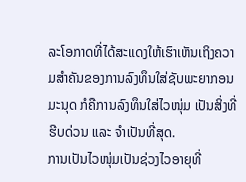ລະໂອກາດທີ່ໄດ້ສະແດງໃຫ້ເຮົາເຫັນເຖິງຄວາມສຳຄັນຂອງການລົງທຶນໃສ່ຊັບພະຍາກອນມະນຸດ ກໍຄືການລົງທຶນໃສ່ໄວໜຸ່ມ ເປັນສິ່ງທີ່ຮີບດ່ວນ ແລະ ຈຳເປັນທີ່ສຸດ.
ການເປັນໄວໜຸ່ມເປັນຊ່ວງໄວອາຍຸທີ່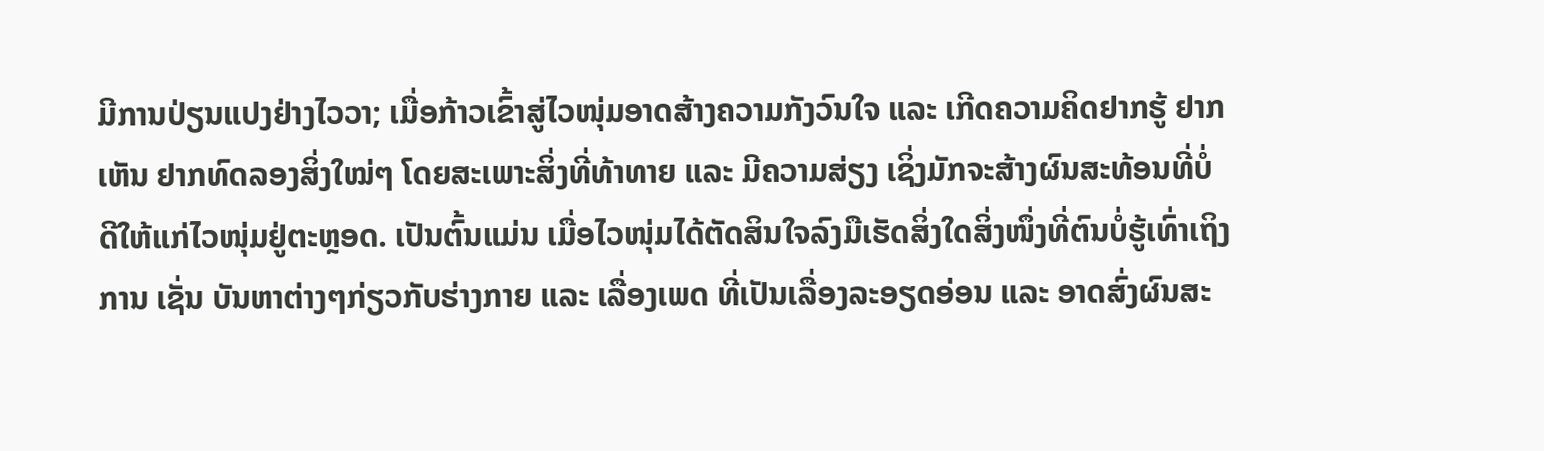ມີການປ່ຽນແປງຢ່າງໄວວາ; ເມື່ອກ້າວເຂົ້າສູ່ໄວໜຸ່ມອາດສ້າງຄວາມກັງວົນໃຈ ແລະ ເກີດຄວາມຄິດຢາກຮູ້ ຢາກເຫັນ ຢາກທົດລອງສິ່ງໃໝ່ໆ ໂດຍສະເພາະສິ່ງທີ່ທ້າທາຍ ແລະ ມີຄວາມສ່ຽງ ເຊິ່ງມັກຈະສ້າງຜົນສະທ້ອນທີ່ບໍ່ດີໃຫ້ແກ່ໄວໜຸ່ມຢູ່ຕະຫຼອດ. ເປັນຕົ້ນແມ່ນ ເມື່ອໄວໜຸ່ມໄດ້ຕັດສິນໃຈລົງມືເຮັດສິ່ງໃດສິ່ງໜຶ່ງທີ່ຕົນບໍ່ຮູ້ເທົ່າເຖິງການ ເຊັ່ນ ບັນຫາຕ່າງໆກ່ຽວກັບຮ່າງກາຍ ແລະ ເລື່ອງເພດ ທີ່ເປັນເລື່ອງລະອຽດອ່ອນ ແລະ ອາດສົ່ງຜົນສະ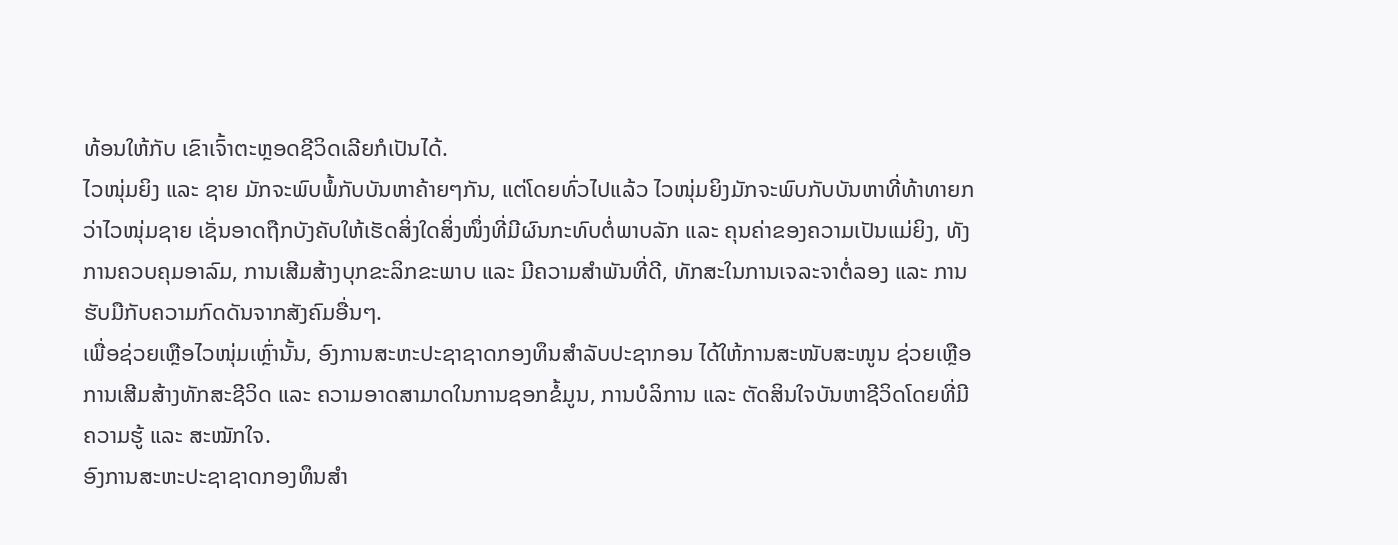ທ້ອນໃຫ້ກັບ ເຂົາເຈົ້າຕະຫຼອດຊີວິດເລີຍກໍເປັນໄດ້.
ໄວໜຸ່ມຍິງ ແລະ ຊາຍ ມັກຈະພົບພໍ້ກັບບັນຫາຄ້າຍໆກັນ, ແຕ່ໂດຍທົ່ວໄປແລ້ວ ໄວໜຸ່ມຍິງມັກຈະພົບກັບບັນຫາທີ່ທ້າທາຍກວ່າໄວໜຸ່ມຊາຍ ເຊັ່ນອາດຖືກບັງຄັບໃຫ້ເຮັດສິ່ງໃດສິ່ງໜຶ່ງທີ່ມີຜົນກະທົບຕໍ່ພາບລັກ ແລະ ຄຸນຄ່າຂອງຄວາມເປັນແມ່ຍິງ, ທັງການຄວບຄຸມອາລົມ, ການເສີມສ້າງບຸກຂະລິກຂະພາບ ແລະ ມີຄວາມສຳພັນທີ່ດີ, ທັກສະໃນການເຈລະຈາຕໍ່ລອງ ແລະ ການຮັບມືກັບຄວາມກົດດັນຈາກສັງຄົມອື່ນໆ.
ເພື່ອຊ່ວຍເຫຼືອໄວໜຸ່ມເຫຼົ່ານັ້ນ, ອົງການສະຫະປະຊາຊາດກອງທຶນສຳລັບປະຊາກອນ ໄດ້ໃຫ້ການສະໜັບສະໜູນ ຊ່ວຍເຫຼືອການເສີມສ້າງທັກສະຊີວິດ ແລະ ຄວາມອາດສາມາດໃນການຊອກຂໍ້ມູນ, ການບໍລິການ ແລະ ຕັດສິນໃຈບັນຫາຊີວິດໂດຍທີ່ມີຄວາມຮູ້ ແລະ ສະໝັກໃຈ.
ອົງການສະຫະປະຊາຊາດກອງທຶນສຳ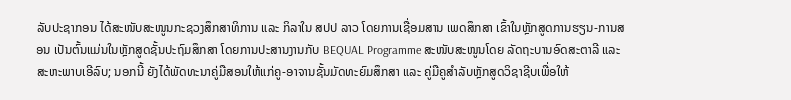ລັບປະຊາກອນ ໄດ້ສະໜັບສະໜູນກະຊວງສຶກສາທິການ ແລະ ກິລາໃນ ສປປ ລາວ ໂດຍການເຊື່ອມສານ ເພດສຶກສາ ເຂົ້າໃນຫຼັກສູດການຮຽນ-ການສອນ ເປັນຕົ້ນແມ່ນໃນຫຼັກສູດຊັ້ນປະຖົມສຶກສາ ໂດຍການປະສານງານກັບ BEQUAL Programme ສະໜັບສະໜູນໂດຍ ລັດຖະບານອົດສະຕາລີ ແລະ ສະຫະພາບເອີລົບ; ນອກນີ້ ຍັງໄດ້ພັດທະນາຄູ່ມືສອນໃຫ້ແກ່ຄູ-ອາຈານຊັ້ນມັດທະຍົມສຶກສາ ແລະ ຄູ່ມືຄູສຳລັບຫຼັກສູດວິຊາຊີບເພື່ອໃຫ້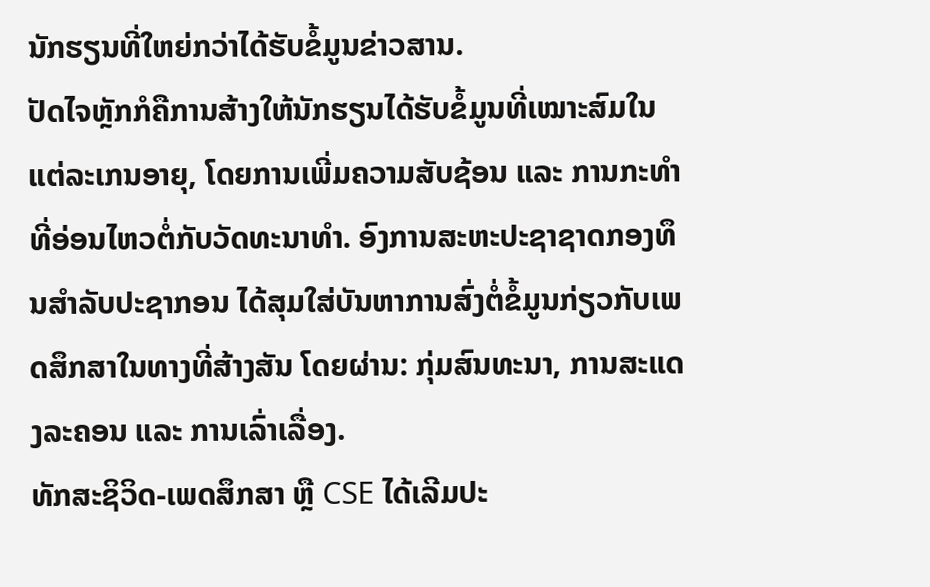ນັກຮຽນທີ່ໃຫຍ່ກວ່າໄດ້ຮັບຂໍ້ມູນຂ່າວສານ.
ປັດໄຈຫຼັກກໍຄືການສ້າງໃຫ້ນັກຮຽນໄດ້ຮັບຂໍ້ມູນທີ່ເໝາະສົມໃນແຕ່ລະເກນອາຍຸ, ໂດຍການເພີ່ມຄວາມສັບຊ້ອນ ແລະ ການກະທຳທີ່ອ່ອນໄຫວຕໍ່ກັບວັດທະນາທຳ. ອົງການສະຫະປະຊາຊາດກອງທຶນສຳລັບປະຊາກອນ ໄດ້ສຸມໃສ່ບັນຫາການສົ່ງຕໍ່ຂໍ້ມູນກ່ຽວກັບເພດສຶກສາໃນທາງທີ່ສ້າງສັນ ໂດຍຜ່ານ: ກຸ່ມສົນທະນາ, ການສະແດງລະຄອນ ແລະ ການເລົ່າເລື່ອງ.
ທັກສະຊິວິດ-ເພດສຶກສາ ຫຼື CSE ໄດ້ເລີມປະ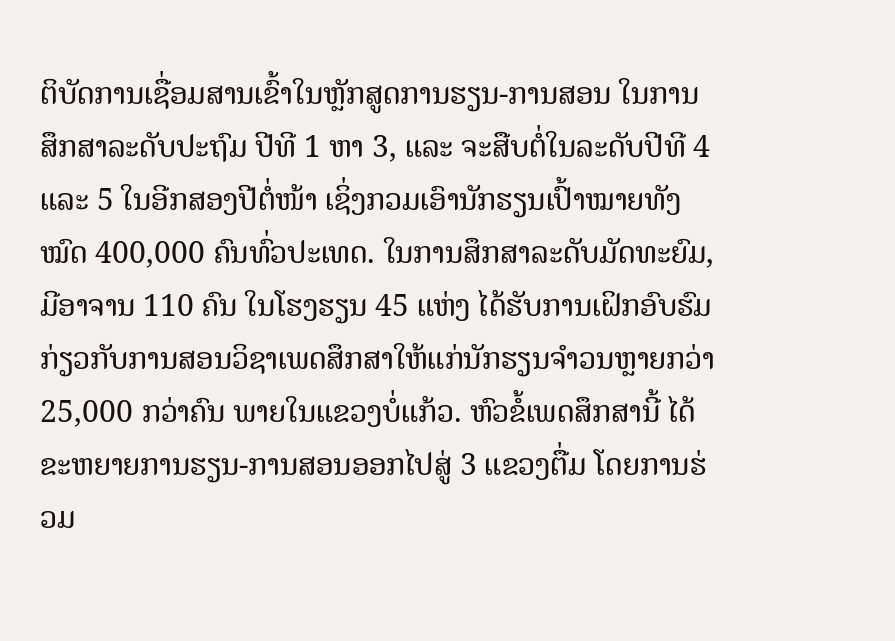ຕິບັດການເຊື່ອມສານເຂົ້າໃນຫຼັກສູດການຮຽນ-ການສອນ ໃນການສຶກສາລະດັບປະຖົມ ປີທີ 1 ຫາ 3, ແລະ ຈະສືບຕໍ່ໃນລະດັບປີທີ 4 ແລະ 5 ໃນອີກສອງປີຕໍ່ໜ້າ ເຊິ່ງກວມເອົານັກຮຽນເປົ້າໝາຍທັງໝົດ 400,000 ຄົນທົ່ວປະເທດ. ໃນການສຶກສາລະດັບມັດທະຍົມ, ມີອາຈານ 110 ຄົນ ໃນໂຮງຮຽນ 45 ແຫ່ງ ໄດ້ຮັບການເຝິກອົບຮົມ ກ່ຽວກັບການສອນວິຊາເພດສຶກສາໃຫ້ແກ່ນັກຮຽນຈຳວນຫຼາຍກວ່າ 25,000 ກວ່າຄົນ ພາຍໃນແຂວງບໍ່ແກ້ວ. ຫົວຂໍ້ເພດສຶກສານີ້ ໄດ້ຂະຫຍາຍການຮຽນ-ການສອນອອກໄປສູ່ 3 ແຂວງຕື່ມ ໂດຍການຮ່ວມ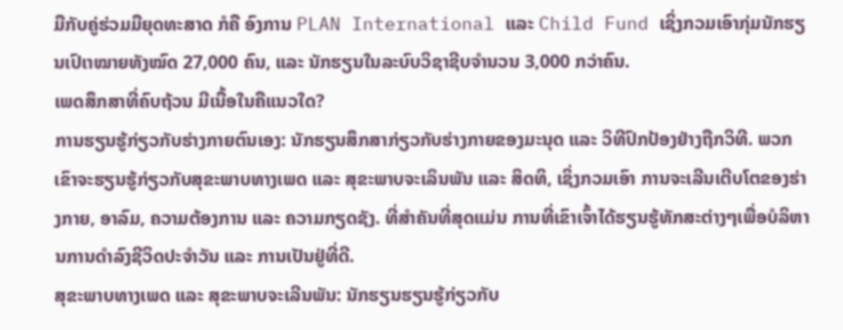ມືກັບຄູ່ຮ່ວມມືຍຸດທະສາດ ກໍຄື ອົງການ PLAN International ແລະ Child Fund ເຊິ່ງກວມເອົາກຸ່ມນັກຮຽນເປົເາໝາຍທັງໝົດ 27,000 ຄົນ, ແລະ ນັກຮຽນໃນລະບົບວິຊາຊີບຈຳນວນ 3,000 ກວ່າຄົນ.
ເພດສຶກສາທີ່ຄົບຖ້ວນ ມີເນື້ອໃນຄືແນວໃດ?
ການຮຽນຮູ້ກ່ຽວກັບຮ່າງກາຍຕົນເອງ: ນັກຮຽນສຶກສາກ່ຽວກັບຮ່າງກາຍຂອງມະນຸດ ແລະ ວິທີປົກປ້ອງຢ່າງຖືກວິທີ. ພວກເຂົາຈະຮຽນຮູ້ກ່ຽວກັບສຸຂະພາບທາງເພດ ແລະ ສຸຂະພາບຈະເລິນພັນ ແລະ ສິດທິ, ເຊິ່ງກວມເອົາ ການຈະເລີນເຕີບໂຕຂອງຮ່າງກາຍ, ອາລົມ, ຄວາມຕ້ອງການ ແລະ ຄວາມກຽດຊັງ. ທີ່ສຳຄັນທີ່ສຸດແມ່ນ ການທີ່ເຂົາເຈົ້າໄດ້ຮຽນຮູ້ທັກສະຕ່າງໆເພື່ອບໍລິຫານການດຳລົງຊີວິດປະຈຳວັນ ແລະ ການເປັນຢູ່ທີ່ດີ.
ສຸຂະພາບທາງເພດ ແລະ ສຸຂະພາບຈະເລີນພັນ: ນັກຮຽນຮຽນຮູ້ກ່ຽວກັບ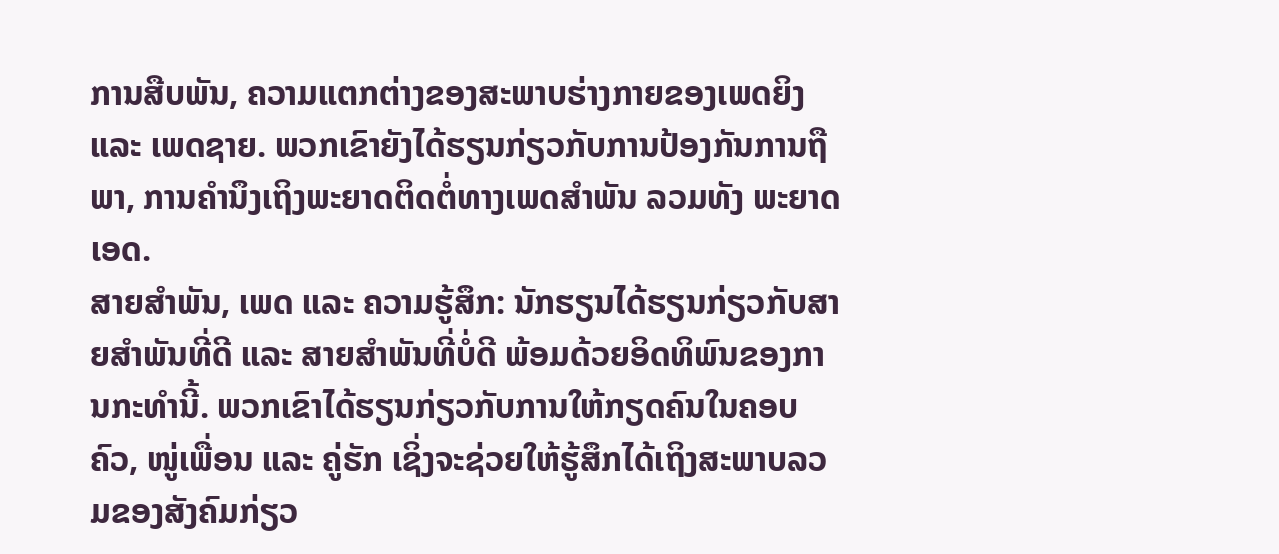ການສືບພັນ, ຄວາມແຕກຕ່າງຂອງສະພາບຮ່າງກາຍຂອງເພດຍິງ ແລະ ເພດຊາຍ. ພວກເຂົາຍັງໄດ້ຮຽນກ່ຽວກັບການປ້ອງກັນການຖືພາ, ການຄຳນຶງເຖິງພະຍາດຕິດຕໍ່ທາງເພດສຳພັນ ລວມທັງ ພະຍາດເອດ.
ສາຍສຳພັນ, ເພດ ແລະ ຄວາມຮູ້ສຶກ: ນັກຮຽນໄດ້ຮຽນກ່ຽວກັບສາຍສຳພັນທີ່ດີ ແລະ ສາຍສຳພັນທີ່ບໍ່ດີ ພ້ອມດ້ວຍອິດທິພົນຂອງການກະທໍານີ້. ພວກເຂົາໄດ້ຮຽນກ່ຽວກັບການໃຫ້ກຽດຄົນໃນຄອບຄົວ, ໜູ່ເພື່ອນ ແລະ ຄູ່ຮັກ ເຊິ່ງຈະຊ່ວຍໃຫ້ຮູ້ສຶກໄດ້ເຖິງສະພາບລວມຂອງສັງຄົມກ່ຽວ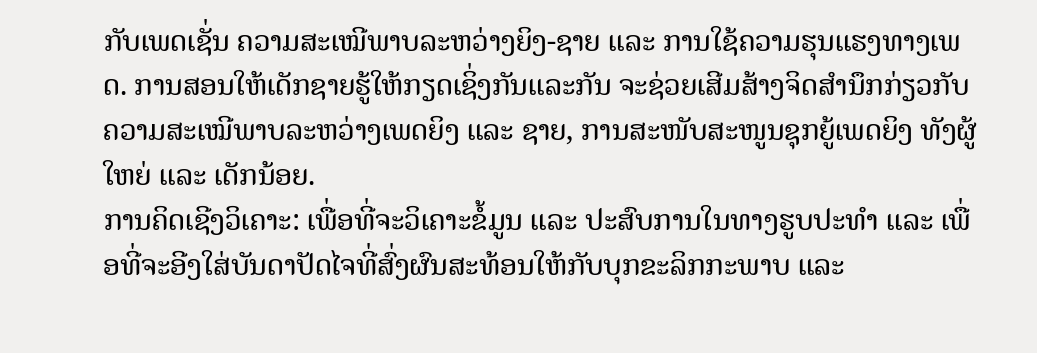ກັບເພດເຊັ່ນ ຄວາມສະເໝີພາບລະຫວ່າງຍິງ-ຊາຍ ແລະ ການໃຊ້ຄວາມຮຸນແຮງທາງເພດ. ການສອນໃຫ້ເດັກຊາຍຮູ້ໃຫ້ກຽດເຊິ່ງກັນແລະກັນ ຈະຊ່ວຍເສີມສ້າງຈິດສຳນຶກກ່ຽວກັບຄວາມສະເໝີພາບລະຫວ່າງເພດຍິງ ແລະ ຊາຍ, ການສະໜັບສະໜູນຊຸກຍູ້ເພດຍິງ ທັງຜູ້ໃຫຍ່ ແລະ ເດັກນ້ອຍ.
ການຄິດເຊີງວິເຄາະ: ເພື່ອທີ່ຈະວິເຄາະຂໍ້ມູນ ແລະ ປະສົບການໃນທາງຮູບປະທຳ ແລະ ເພື່ອທີ່ຈະອີງໃສ່ບັນດາປັດໄຈທີ່ສົ່ງຜົນສະທ້ອນໃຫ້ກັບບຸກຂະລິກກະພາບ ແລະ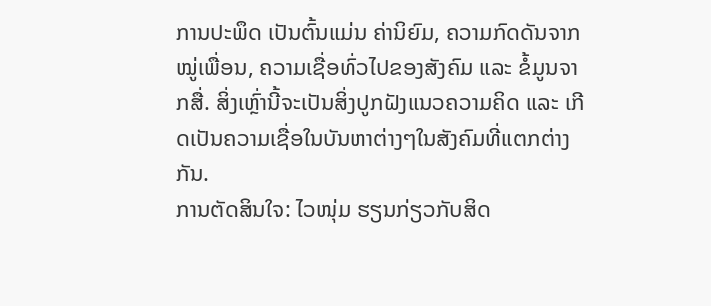ການປະພຶດ ເປັນຕົ້ນແມ່ນ ຄ່ານິຍົມ, ຄວາມກົດດັນຈາກໝູ່ເພື່ອນ, ຄວາມເຊື່ອທົ່ວໄປຂອງສັງຄົມ ແລະ ຂໍ້ມູນຈາກສື່. ສິ່ງເຫຼົ່ານີ້ຈະເປັນສິ່ງປູກຝັງແນວຄວາມຄິດ ແລະ ເກີດເປັນຄວາມເຊື່ອໃນບັນຫາຕ່າງໆໃນສັງຄົມທີ່ແຕກຕ່າງກັນ.
ການຕັດສິນໃຈ: ໄວໜຸ່ມ ຮຽນກ່ຽວກັບສິດ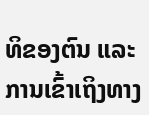ທິຂອງຕົນ ແລະ ການເຂົ້າເຖິງທາງ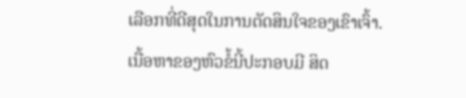ເລືອກທີ່ດີສຸດໃນການຕັດສິນໃຈຂອງເຂົາເຈົ້າ. ເນື້ອຫາຂອງຫົວຂໍ້ນີ້ປະກອບມີ ສິດ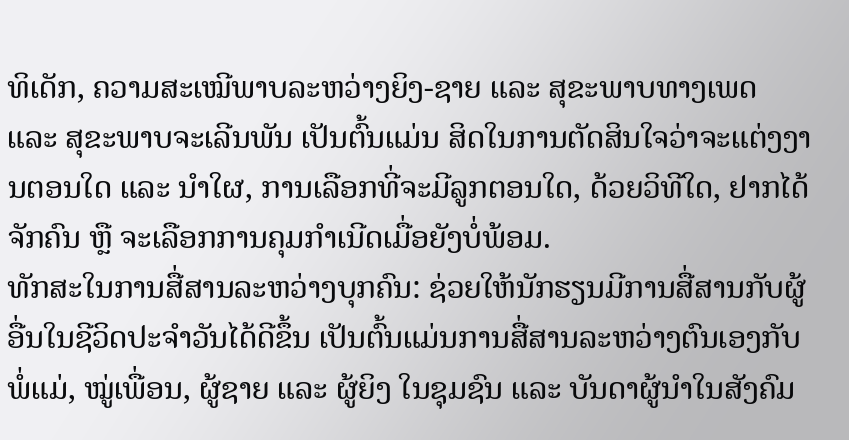ທິເດັກ, ຄວາມສະເໝີພາບລະຫວ່າງຍິງ-ຊາຍ ແລະ ສຸຂະພາບທາງເພດ ແລະ ສຸຂະພາບຈະເລີນພັນ ເປັນຕົ້ນແມ່ນ ສິດໃນການຕັດສິນໃຈວ່າຈະແຕ່ງງານຕອນໃດ ແລະ ນຳໃຜ, ການເລືອກທີ່ຈະມີລູກຕອນໃດ, ດ້ວຍວິທີໃດ, ຢາກໄດ້ຈັກຄົນ ຫຼື ຈະເລືອກການຄຸມກຳເນີດເມື່ອຍັງບໍ່ພ້ອມ.
ທັກສະໃນການສື່ສານລະຫວ່າງບຸກຄົນ: ຊ່ວຍໃຫ້ນັກຮຽນມີການສື່ສານກັບຜູ້ອື່ນໃນຊີວິດປະຈຳວັນໄດ້ດີຂຶ້ນ ເປັນຕົ້ນແມ່ນການສື່ສານລະຫວ່າງຕົນເອງກັບ ພໍ່ແມ່, ໝູ່ເພື່ອນ, ຜູ້ຊາຍ ແລະ ຜູ້ຍິງ ໃນຊຸມຊົນ ແລະ ບັນດາຜູ້ນຳໃນສັງຄົມ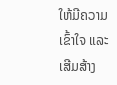ໃຫ້ມີຄວາມເຂົ້າໃຈ ແລະ ເສີມສ້າງ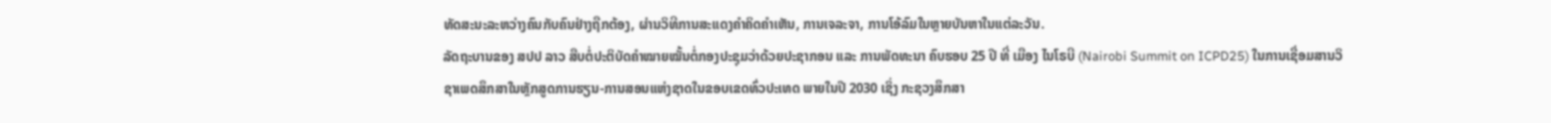ທັດສະນະລະຫວ່າງຄົນກັບຄົນຢ່າງຖືກຕ້ອງ, ຜ່ານວິທີການສະແດງຄຳຄິດຄຳເຫັນ, ການເຈລະຈາ, ການໂອ້ລົມໃນຫຼາຍບັນຫາໃນແຕ່ລະວັນ.
ລັດຖະບານຂອງ ສປປ ລາວ ສືບຕໍ່ປະຕິບັດຄຳໝາຍໝັ້ນຕໍ່ກອງປະຊຸມວ່າດ້ວຍປະຊາກອນ ແລະ ການພັດທະນາ ຄົບຮອບ 25 ປີ ທີ່ ເມືອງ ໄນໂຣບີ (Nairobi Summit on ICPD25) ໃນການເຊື່ອມສານວິຊາເພດສຶກສາໃນຫຼັກສູດການຮຽນ-ການສອນແຫ່ງຊາດໃນຂອບເຂດທົ່ວປະເທດ ພາຍໃນປີ 2030 ເຊິ່ງ ກະຊວງສຶກສາ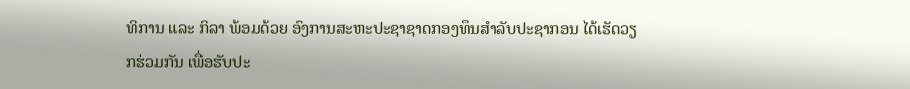ທິການ ແລະ ກິລາ ພ້ອມດ້ວຍ ອົງການສະຫະປະຊາຊາດກອງທຶນສຳລັບປະຊາກອນ ໄດ້ເຮັດວຽກຮ່ວມກັນ ເພື່ອຮັບປະ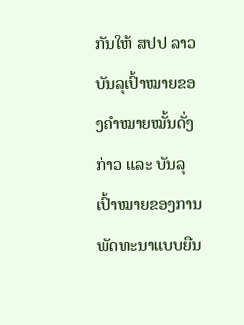ກັນໃຫ້ ສປປ ລາວ ບັນລຸເປົ້າໝາຍຂອງຄຳໝາຍໝັ້ນດັ່ງກ່າວ ແລະ ບັນລຸເປົ້າໝາຍຂອງການພັດທະນາແບບຍືນ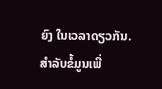ຍົງ ໃນເວລາດຽວກັນ.
ສຳລັບຂໍ້ມູນເພີ່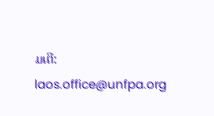ມເຕີ: laos.office@unfpa.org